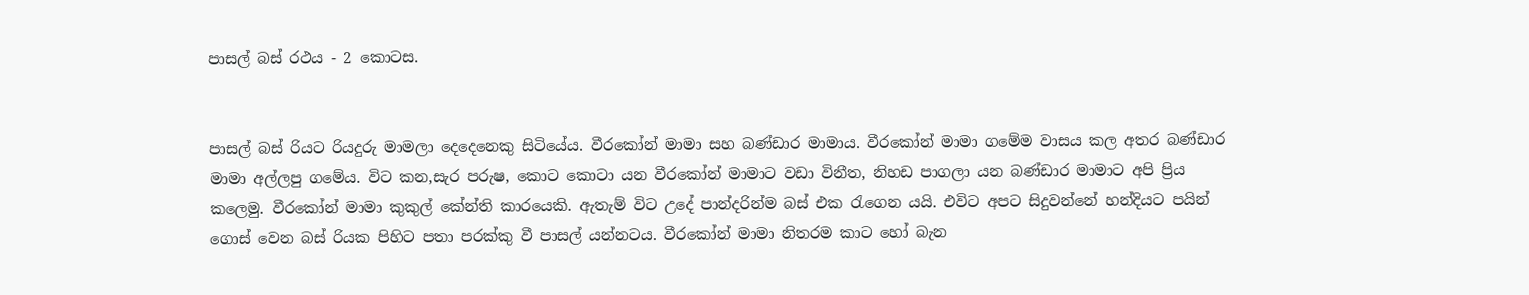පාසල් බස් රථය - 2 කොටස.


පාසල් බස් රියට රියදුරු මාමලා දෙදෙනෙකු සිටියේය. වීරකෝන් මාමා සහ බණ්ඩාර මාමාය. වීරකෝන් මාමා ගමේම වාසය කල අතර බණ්ඩාර මාමා අල්ලපු ගමේය. විට කන,සැර පරුෂ, කොට කොටා යන වීරකෝන් මාමාට වඩා විනීත, නිහඩ පාගලා යන බණ්ඩාර මාමාට අපි ප්‍රිය කලෙමු. වීරකෝන් මාමා කුකුල් කේන්ති කාරයෙකි. ඇතැම් විට උදේ පාන්දරින්ම බස් එක රැගෙන යයි. එවිට අපට සිදුවන්නේ හන්දියට පයින් ගොස් වෙන බස් රියක පිහිට පතා පරක්කු වී පාසල් යන්නටය. වීරකෝන් මාමා නිතරම කාට හෝ බැන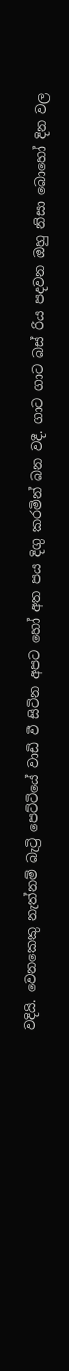වදියි. වෙනකෙකු නැත්නම් බැට්‍රි පෙට්ටියේ වාඩි වී සිටින අපට හෝ අත පය දිගු කරමින් බන වදී. ගාට ගාට බස් රිය පදවන ඔහු නිසා බොහෝ දින වල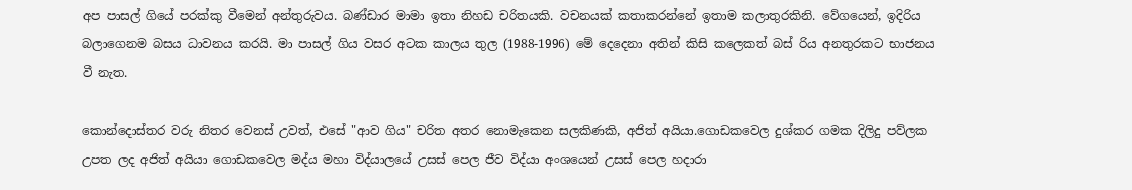අප පාසල් ගියේ පරක්කු වීමෙන් අන්තුරුවය. බණ්ඩාර මාමා ඉතා නිහඩ චරිතයකි. වචනයක් කතාකරන්නේ ඉතාම කලාතුරකිනි. වේගයෙන්, ඉදිරිය බලාගෙනම බසය ධාවනය කරයි. මා පාසල් ගිය වසර අටක කාලය තුල (1988-1996) මේ දෙදෙනා අතින් කිසි කලෙකත් බස් රිය අනතුරකට භාජනය වී නැත.

කොන්දොස්තර වරු නිතර වෙනස් උවත්, එසේ "ආව ගිය" චරිත අතර නොමැකෙන සලකිණකි, අජිත් අයියා.ගොඩකවෙල දුශ්කර ගමක දිලිදු පව්ලක උපත ලද අජිත් අයියා ගොඩකවෙල මද්ය මහා විද්යාලයේ උසස් පෙල ජීව විද්යා අංශයෙන් උසස් පෙල හදාරා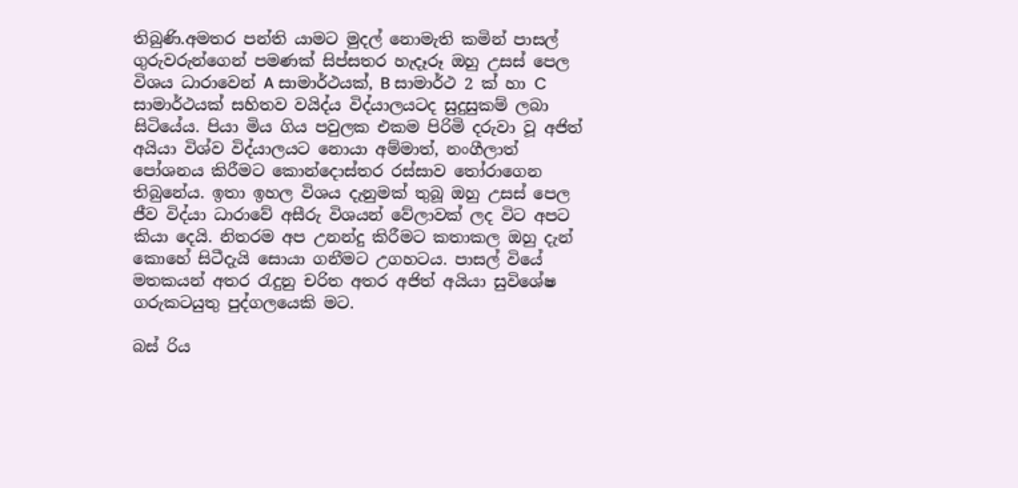තිබුණි.අමතර පන්ති යාමට මුදල් නොමැති කමින් පාසල් ගුරුවරුන්ගෙන් පමණක් සිප්සතර හැදෑරූ ඔහු උසස් පෙල විශය ධාරාවෙන් A සාමාර්ථයක්, B සාමාර්ථ 2 ක් හා C සාමාර්ථයක් සහිතව වයිද්ය විද්යාලයටද සුදුසුකම් ලබා සිටියේය. පියා මිය ගිය පවුලක එකම පිරිමි දරුවා වූ අජිත් අයියා විශ්ව විද්යාලයට නොයා අම්මාත්, නංගීලාත් පෝශනය කිරීමට කොන්දොස්තර රස්සාව තෝරාගෙන තිබුනේය. ඉතා ඉහල විශය දැනුමක් තුබූ ඔහු උසස් පෙල ජීව විද්යා ධාරාවේ අසීරු විශයන් වේලාවක් ලද විට අපට කියා දෙයි. නිතරම අප උනන්දු කිරීමට කතාකල ඔහු දැන් කොහේ සිටීදැයි සොයා ගනීමට උගහටය. පාසල් වියේ මතකයන් අතර රැදුනු චරිත අතර අජිත් අයියා සුවිශේෂ ගරුකටයුතු පුද්ගලයෙකි මට.

බස් රිය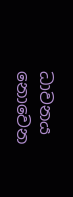ධාවනය නොවෙන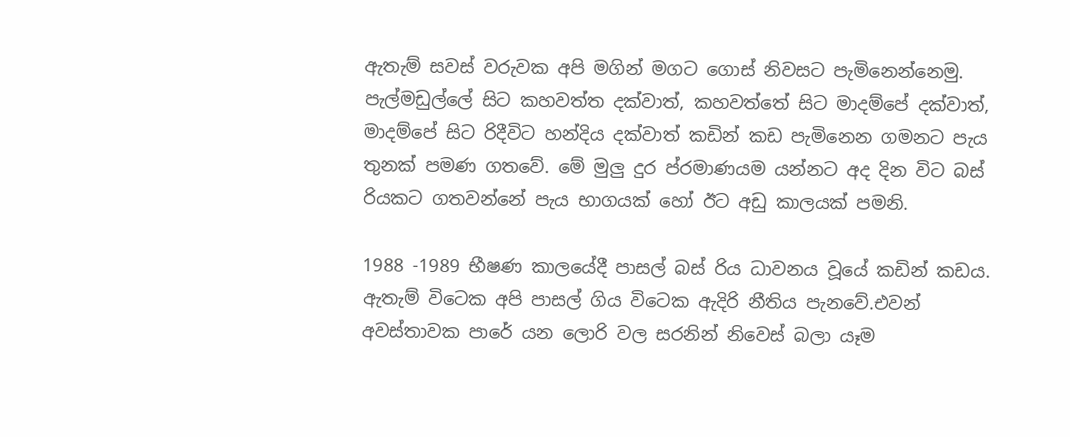ඇතැම් සවස් වරුවක අපි මගින් මගට ගොස් නිවසට පැමිනෙන්නෙමු. පැල්මඩුල්ලේ සිට කහවත්ත දක්වාත්, කහවත්තේ සිට මාදම්පේ දක්වාත්, මාදම්පේ සිට රිදීවිට හන්දිය දක්වාත් කඩින් කඩ පැමිනෙන ගමනට පැය තුනක් පමණ ගතවේ. මේ මුලු දුර ප්රමාණයම යන්නට අද දින විට බස් රියකට ගතවන්නේ පැය භාගයක් හෝ ඊට අඩු කාලයක් පමනි.

1988 -1989 භීෂණ කාලයේදී පාසල් බස් රිය ධාවනය වූයේ කඩින් කඩය. ඇතැම් විටෙක අපි පාසල් ගිය විටෙක ඇදිරි නීතිය පැනවේ.එවන් අවස්තාවක පාරේ යන ලොරි වල සරනින් නිවෙස් බලා යෑම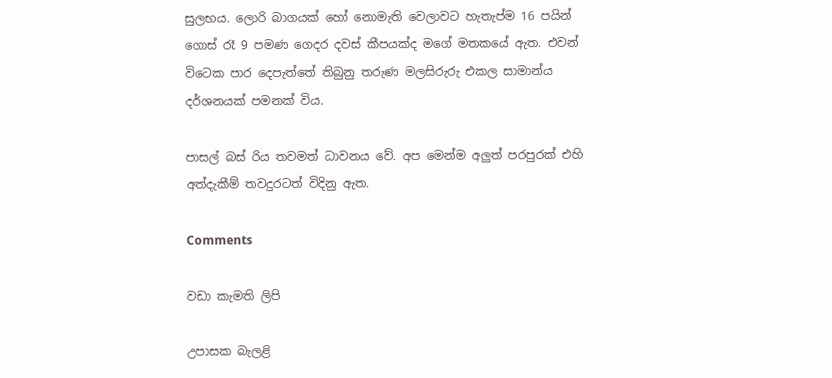සුලභය. ලොරි බාගයක් හෝ නොමැති වෙලාවට හැතැප්ම 16 පයින් ගොස් රෑ 9 පමණ ගෙදර දවස් කීපයක්ද මගේ මතකයේ ඇත. එවන් විටෙක පාර දෙපැත්තේ තිබුනු තරුණ මලසිරුරු එකල සාමාන්ය දර්ශනයක් පමනක් විය.

පාසල් බස් රිය තවමත් ධාවනය වේ. අප මෙන්ම අලුත් පරපුරක් එහි අත්දැකීම් තවදුරටත් විදිනු ඇත.

Comments

වඩා කැමති ලිපි

උපාසක බැලළි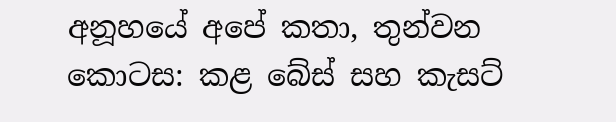අනූහයේ අපේ කතා, තුන්වන කොටස: කළ බේස් සහ කැසට්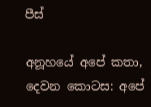පීස්

අනූහයේ අපේ කතා, දෙවන කොටස: අපේ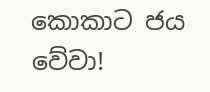කොකාට ජය වේවා!